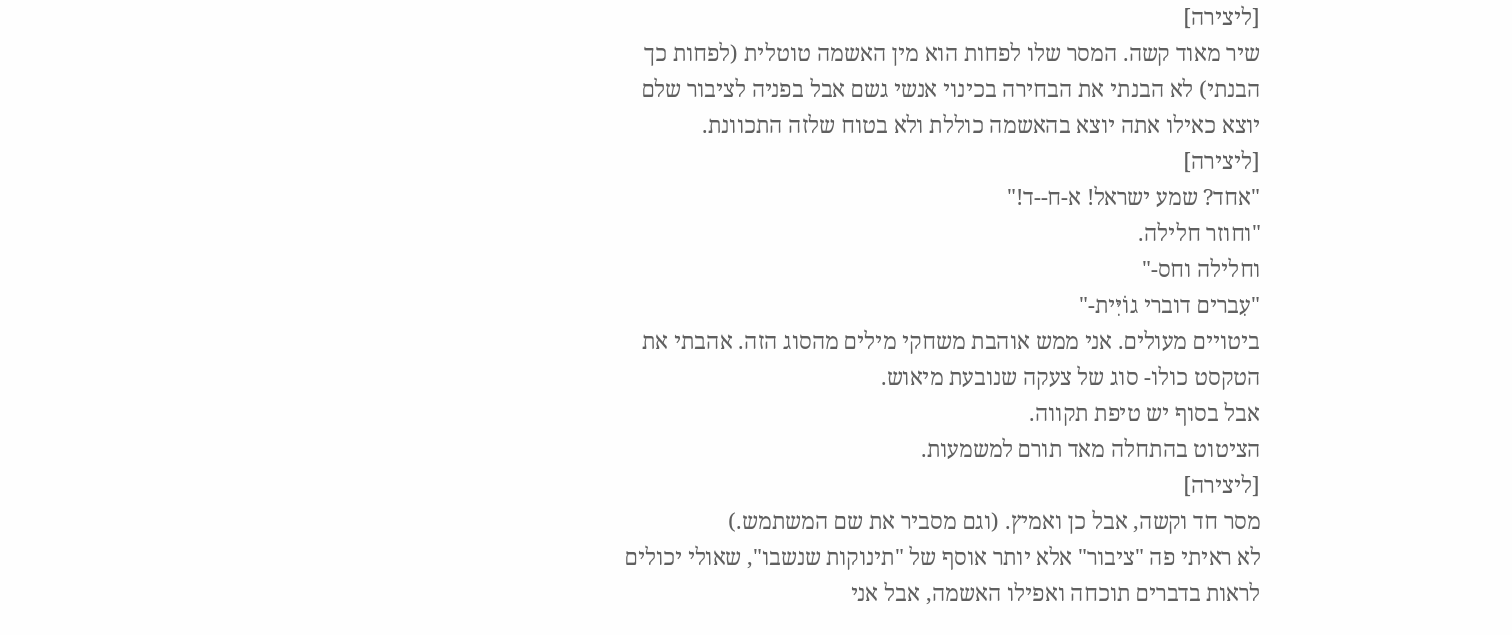[ליצירה]
שיר מאוד קשה. המסר שלו לפחות הוא מין האשמה טוטלית (לפחות כך הבנתי) לא הבנתי את הבחירה בכינוי אנשי גשם אבל בפניה לציבור שלם יוצא כאילו אתה יוצא בהאשמה כוללת ולא בטוח שלזה התכוונת.
[ליצירה]
"אחד? שמע ישראל! א-ח--ד!"
"וחוזר חלילה.
וחלילה וחס-"
"עִברים דוברי גוֹיִּית-"
ביטויים מעולים. אני ממש אוהבת משחקי מילים מהסוג הזה. אהבתי את הטקסט כולו- סוג של צעקה שנובעת מיאוש.
אבל בסוף יש טיפת תקווה.
הציטוט בהתחלה מאד תורם למשמעות.
[ליצירה]
מסר חד וקשה, אבל כן ואמיץ. (וגם מסביר את שם המשתמש.)
לא ראיתי פה "ציבור" אלא יותר אוסף של "תינוקות שנשבו", שאולי יכולים לראות בדברים תוכחה ואפילו האשמה, אבל אני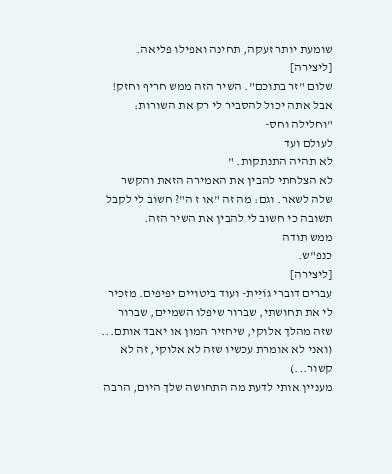שומעת יותר זעקה, תחינה ואפילו פליאה.
[ליצירה]
שלום "זר בתוכם". השיר הזה ממש חריף וחזק! אבל אתה יכול להסביר לי רק את השורות:
"וחלילה וחס-
לעולם ועד
לא תהיה התנתקות. "
לא הצלחתי להבין את האמירה הזאת והקשר שלה לשאר. וגם: מה זה "או ז ה"? חשוב לי לקבל תשובה כי חשוב לי להבין את השיר הזה.
ממש תודה
כנפ"ש.
[ליצירה]
עִברים דוברי גוֹיִּית- ועוד ביטויים יפיפים. מזכיר לי את תחושתי, שברור שיפלו השמיים, שברור שזה מהלך אלוקי, שיחזיר המון או יאבד אותם...
(ואני לא אומרת עכשיו שזה לא אלוקי, זה לא קשור...)
מעניין אותי לדעת מה התחושה שלך היום, הרבה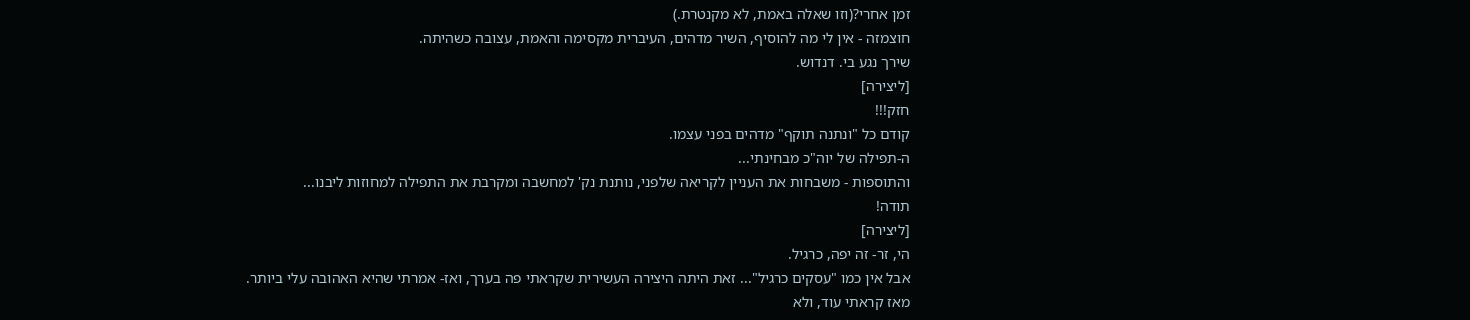זמן אחרי?(וזו שאלה באמת, לא מקנטרת.)
חוצמזה - אין לי מה להוסיף, השיר מדהים, העיברית מקסימה והאמת, עצובה כשהיתה.
שירך נגע בי. דנדוש.
[ליצירה]
חזק!!!
קודם כל "ונתנה תוקף" מדהים בפני עצמו.
ה-תפילה של יוה"כ מבחינתי...
והתוספות - משבחות את העניין לקריאה שלפני, נותנת נק' למחשבה ומקרבת את התפילה למחוזות ליבנו...
תודה!
[ליצירה]
הי, זר- זה יפה, כרגיל.
אבל אין כמו "עסקים כרגיל"... זאת היתה היצירה העשירית שקראתי פה בערך, ואז- אמרתי שהיא האהובה עלי ביותר.
מאז קראתי עוד, ולא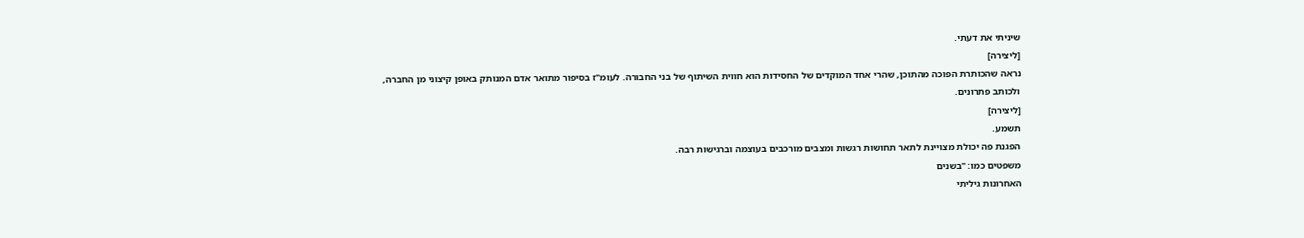שיניתי את דעתי.
[ליצירה]
נראה שהכותרת הפוכה מהתוכן, שהרי אחד המוקדים של החסידות הוא חווית השיתוף של בני החבורה. לעומ"ז בסיפור מתואר אדם המנותק באופן קיצוני מן החברה, ולכותב פתרונים.
[ליצירה]
תשמע.
הפגנת פה יכולת מצויינת לתאר תחושות רגשות ומצבים מורכבים בעוצמה וברגישות רבה.
משפטים כמו: "בשנים
האחרונות גיליתי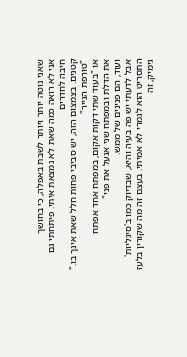שאני נוטה יותר ויותר לשבת באפלה, כי בחושך
אני לא רואה כמה שאת לא נמצאת איתי. פיתחתי גם חיבה לחדרים
קטנים. בצמצום הזה, יש סביבי פחות חלל שאת אינך בו."
"טורפת הנייר"
או "בעוד שתי דקות אקום, במפתח אחד אפתח
את הדלת ובמפתח שני אנעל את פני"
ועוד, הם פנינים של ממש.
אבל לדעתי יש פה בעיה והיא, שבדיוק כמו ב'סיגליות' התסריט הוא לגמרי לא אמיתי. בעצם זה מה שקורין בלעז גימיק, זה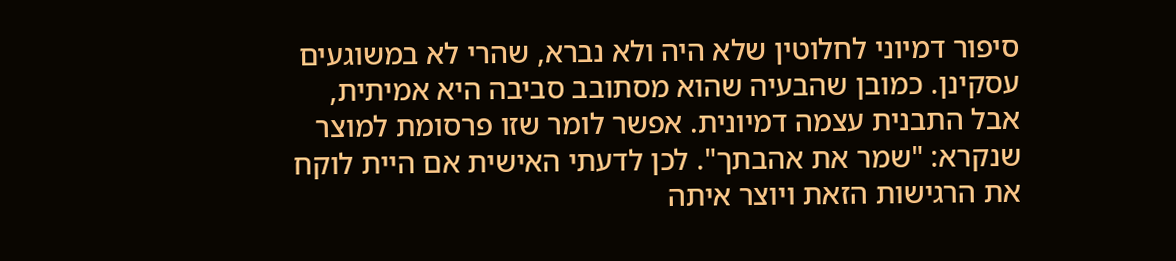סיפור דמיוני לחלוטין שלא היה ולא נברא, שהרי לא במשוגעים עסקינן. כמובן שהבעיה שהוא מסתובב סביבה היא אמיתית, אבל התבנית עצמה דמיונית. אפשר לומר שזו פרסומת למוצר שנקרא: "שמר את אהבתך". לכן לדעתי האישית אם היית לוקח את הרגישות הזאת ויוצר איתה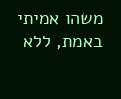משהו אמיתי באמת, ללא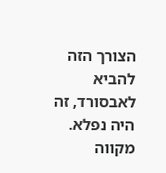הצורך הזה להביא לאבסורד, זה היה נפלא.
מקווה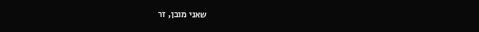שאני מובן, זר